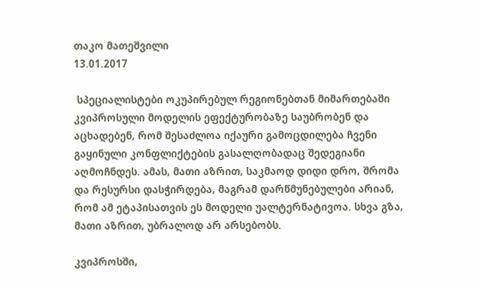თაკო მათეშვილი
13.01.2017

 სპეციალისტები ოკუპირებულ რეგიონებთან მიმართებაში კვიპროსული მოდელის ეფექტურობაზე საუბრობენ და აცხადებენ, რომ შესაძლოა იქაური გამოცდილება ჩვენი გაყინული კონფლიქტების გასალღობადაც შედეგიანი აღმოჩნდეს. ამას, მათი აზრით, საკმაოდ დიდი დრო, შრომა და რესურსი დასჭირდება, მაგრამ დარწმუნებულები არიან, რომ ამ ეტაპისათვის ეს მოდელი უალტერნატივოა. სხვა გზა, მათი აზრით, უბრალოდ არ არსებობს.

კვიპროსში,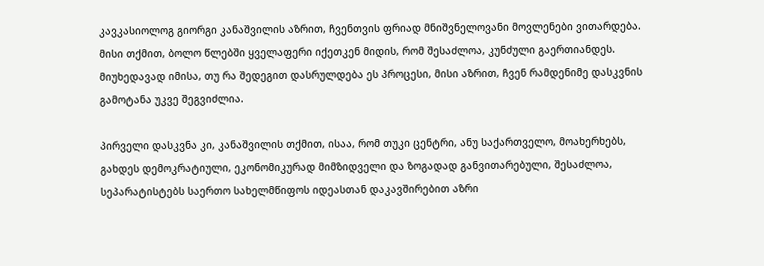კავკასიოლოგ გიორგი კანაშვილის აზრით, ჩვენთვის ფრიად მნიშვნელოვანი მოვლენები ვითარდება. მისი თქმით, ბოლო წლებში ყველაფერი იქეთკენ მიდის, რომ შესაძლოა, კუნძული გაერთიანდეს. მიუხედავად იმისა, თუ რა შედეგით დასრულდება ეს პროცესი, მისი აზრით, ჩვენ რამდენიმე დასკვნის გამოტანა უკვე შეგვიძლია.

პირველი დასკვნა კი, კანაშვილის თქმით, ისაა, რომ თუკი ცენტრი, ანუ საქართველო, მოახერხებს, გახდეს დემოკრატიული, ეკონომიკურად მიმზიდველი და ზოგადად განვითარებული, შესაძლოა, სეპარატისტებს საერთო სახელმწიფოს იდეასთან დაკავშირებით აზრი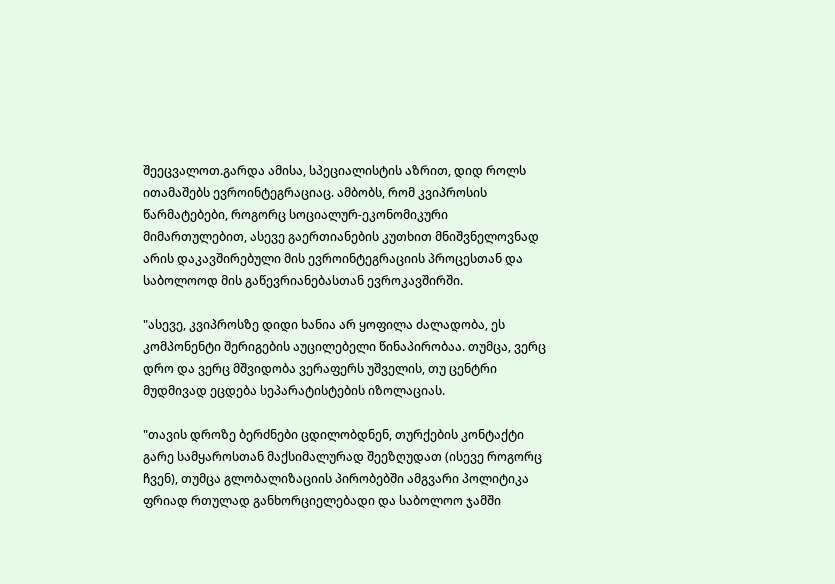შეეცვალოთ.გარდა ამისა, სპეციალისტის აზრით, დიდ როლს ითამაშებს ევროინტეგრაციაც. ამბობს, რომ კვიპროსის წარმატებები, როგორც სოციალურ-ეკონომიკური მიმართულებით, ასევე გაერთიანების კუთხით მნიშვნელოვნად არის დაკავშირებული მის ევროინტეგრაციის პროცესთან და საბოლოოდ მის გაწევრიანებასთან ევროკავშირში.

"ასევე, კვიპროსზე დიდი ხანია არ ყოფილა ძალადობა, ეს კომპონენტი შერიგების აუცილებელი წინაპირობაა. თუმცა, ვერც დრო და ვერც მშვიდობა ვერაფერს უშველის, თუ ცენტრი მუდმივად ეცდება სეპარატისტების იზოლაციას.

"თავის დროზე ბერძნები ცდილობდნენ, თურქების კონტაქტი გარე სამყაროსთან მაქსიმალურად შეეზღუდათ (ისევე როგორც ჩვენ), თუმცა გლობალიზაციის პირობებში ამგვარი პოლიტიკა ფრიად რთულად განხორციელებადი და საბოლოო ჯამში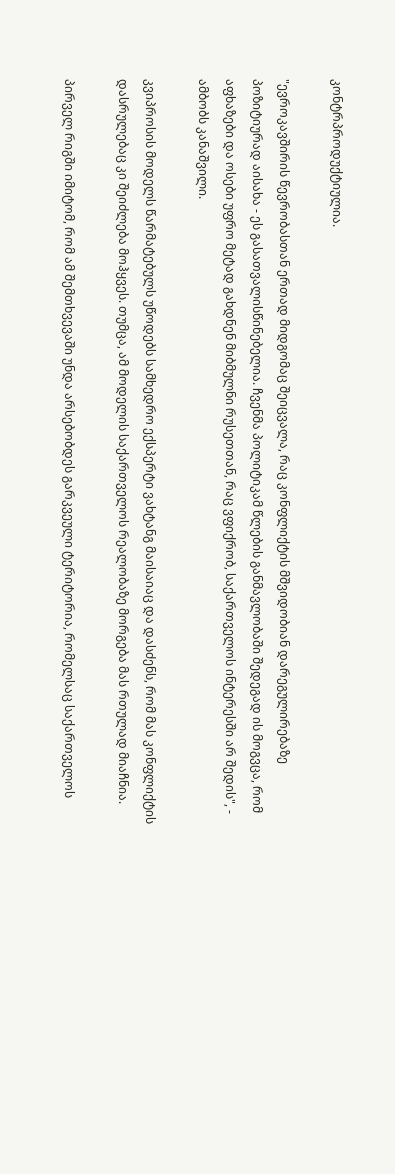კონტრპროდუქტიულია.

"ევროკავშირის წევრობასთან ერთად მიდგომაც შეიცვალა, რაც კონფლიქტის მშვიდობიან დარეგულირებაზე პოზიტიურად აისახა - ეს გასათვალისწინებელია. ჩვენმა პოლიტიკამ წლების განმავლობაში შედეგად ის მოგვცა, რომ აფხაზები და ოსები უფრო მეტად გახდნენ მიბმულნი რუსეთთან, რაც ვფიქრობ, საქართველოს ინტერესში არ შედის", - ამბობს კანაშვილი.

კვიპროსის მოდელს წარმატებულს უწოდებს სამხედრო ექსპერტი ვახტანგ მაისაიაც და დასძენს, რომ მას კონფლიქტის დასრულებაც კი შეიძლება მოჰყვეს. თუმცა, ამ მოდელის საქართველოს რეალობაზე მორგება მას რთულად მიაჩნია.

პირველ რიგში იმიტომ, რომ ამ შემთხვევაში უნდა არსებობდეს გარკვეული ტერიტორია, რომელსაც საქართველოს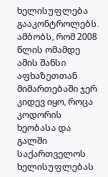ხელისუფლება გააკონტროლებს. ამბობს, რომ 2008 წლის ომამდე ამის შანსი აფხაზეთთან მიმართებაში ჯერ კიდევ იყო, როცა კოდორის ხეობასა და გალში საქართველოს ხელისუფლებას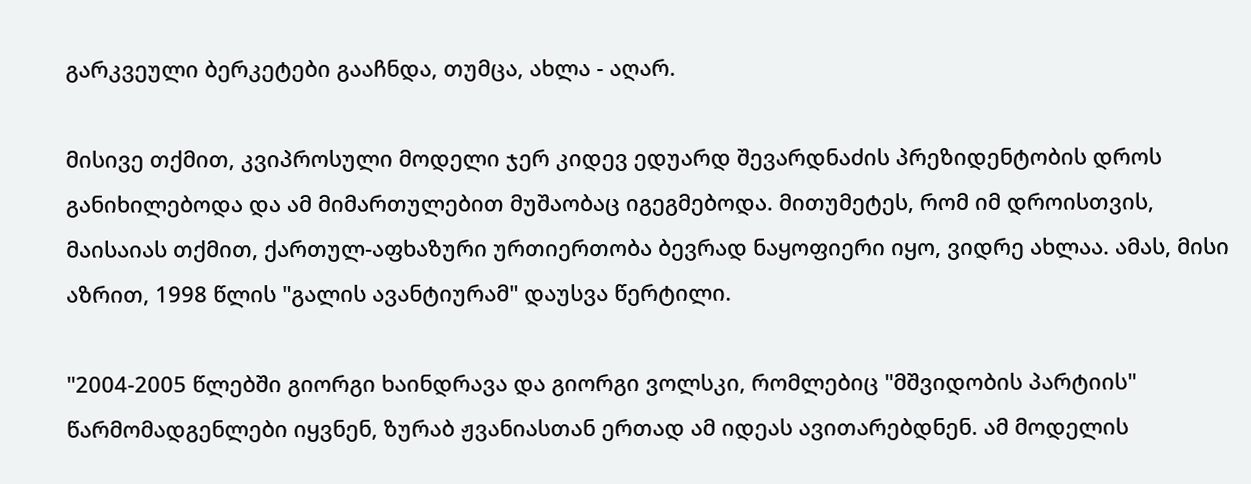გარკვეული ბერკეტები გააჩნდა, თუმცა, ახლა - აღარ.

მისივე თქმით, კვიპროსული მოდელი ჯერ კიდევ ედუარდ შევარდნაძის პრეზიდენტობის დროს განიხილებოდა და ამ მიმართულებით მუშაობაც იგეგმებოდა. მითუმეტეს, რომ იმ დროისთვის, მაისაიას თქმით, ქართულ-აფხაზური ურთიერთობა ბევრად ნაყოფიერი იყო, ვიდრე ახლაა. ამას, მისი აზრით, 1998 წლის "გალის ავანტიურამ" დაუსვა წერტილი.

"2004-2005 წლებში გიორგი ხაინდრავა და გიორგი ვოლსკი, რომლებიც "მშვიდობის პარტიის" წარმომადგენლები იყვნენ, ზურაბ ჟვანიასთან ერთად ამ იდეას ავითარებდნენ. ამ მოდელის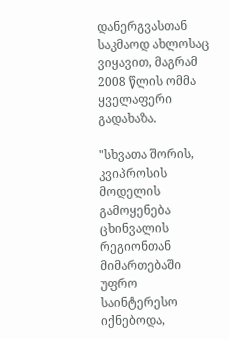დანერგვასთან საკმაოდ ახლოსაც ვიყავით, მაგრამ 2008 წლის ომმა ყველაფერი გადახაზა.

"სხვათა შორის, კვიპროსის მოდელის გამოყენება ცხინვალის რეგიონთან მიმართებაში უფრო საინტერესო იქნებოდა,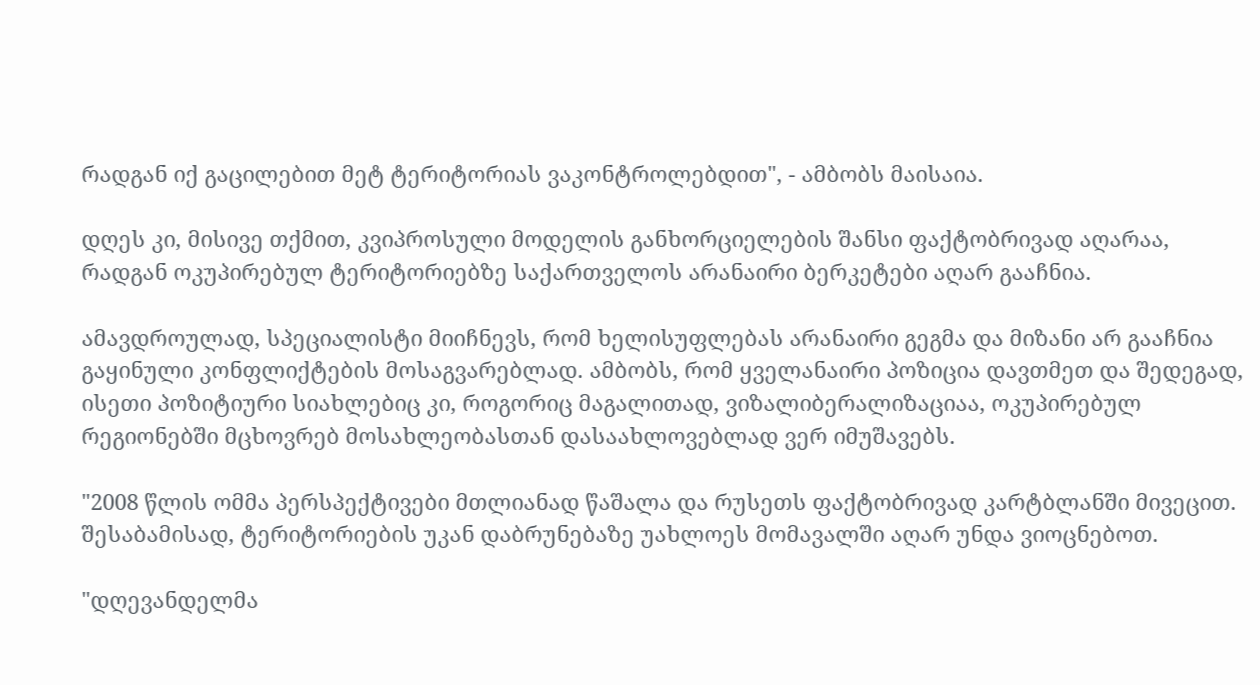რადგან იქ გაცილებით მეტ ტერიტორიას ვაკონტროლებდით", - ამბობს მაისაია.

დღეს კი, მისივე თქმით, კვიპროსული მოდელის განხორციელების შანსი ფაქტობრივად აღარაა, რადგან ოკუპირებულ ტერიტორიებზე საქართველოს არანაირი ბერკეტები აღარ გააჩნია.

ამავდროულად, სპეციალისტი მიიჩნევს, რომ ხელისუფლებას არანაირი გეგმა და მიზანი არ გააჩნია გაყინული კონფლიქტების მოსაგვარებლად. ამბობს, რომ ყველანაირი პოზიცია დავთმეთ და შედეგად, ისეთი პოზიტიური სიახლებიც კი, როგორიც მაგალითად, ვიზალიბერალიზაციაა, ოკუპირებულ რეგიონებში მცხოვრებ მოსახლეობასთან დასაახლოვებლად ვერ იმუშავებს.

"2008 წლის ომმა პერსპექტივები მთლიანად წაშალა და რუსეთს ფაქტობრივად კარტბლანში მივეცით. შესაბამისად, ტერიტორიების უკან დაბრუნებაზე უახლოეს მომავალში აღარ უნდა ვიოცნებოთ.

"დღევანდელმა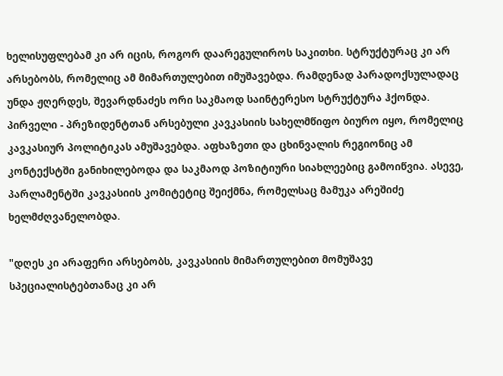ხელისუფლებამ კი არ იცის, როგორ დაარეგულიროს საკითხი. სტრუქტურაც კი არ არსებობს, რომელიც ამ მიმართულებით იმუშავებდა. რამდენად პარადოქსულადაც უნდა ჟღერდეს, შევარდნაძეს ორი საკმაოდ საინტერესო სტრუქტურა ჰქონდა. პირველი - პრეზიდენტთან არსებული კავკასიის სახელმწიფო ბიურო იყო, რომელიც კავკასიურ პოლიტიკას ამუშავებდა. აფხაზეთი და ცხინვალის რეგიონიც ამ კონტექსტში განიხილებოდა და საკმაოდ პოზიტიური სიახლეებიც გამოიწვია. ასევე, პარლამენტში კავკასიის კომიტეტიც შეიქმნა, რომელსაც მამუკა არეშიძე ხელმძღვანელობდა.

"დღეს კი არაფერი არსებობს, კავკასიის მიმართულებით მომუშავე სპეციალისტებთანაც კი არ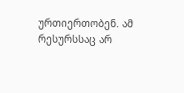ურთიერთობენ. ამ რესურსსაც არ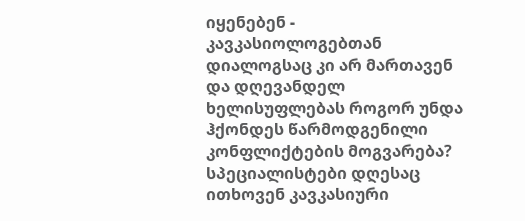იყენებენ - კავკასიოლოგებთან დიალოგსაც კი არ მართავენ და დღევანდელ ხელისუფლებას როგორ უნდა ჰქონდეს წარმოდგენილი კონფლიქტების მოგვარება? სპეციალისტები დღესაც ითხოვენ კავკასიური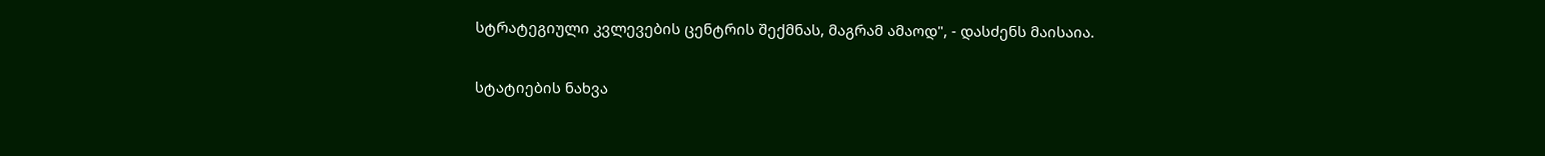სტრატეგიული კვლევების ცენტრის შექმნას, მაგრამ ამაოდ", - დასძენს მაისაია.

სტატიების ნახვა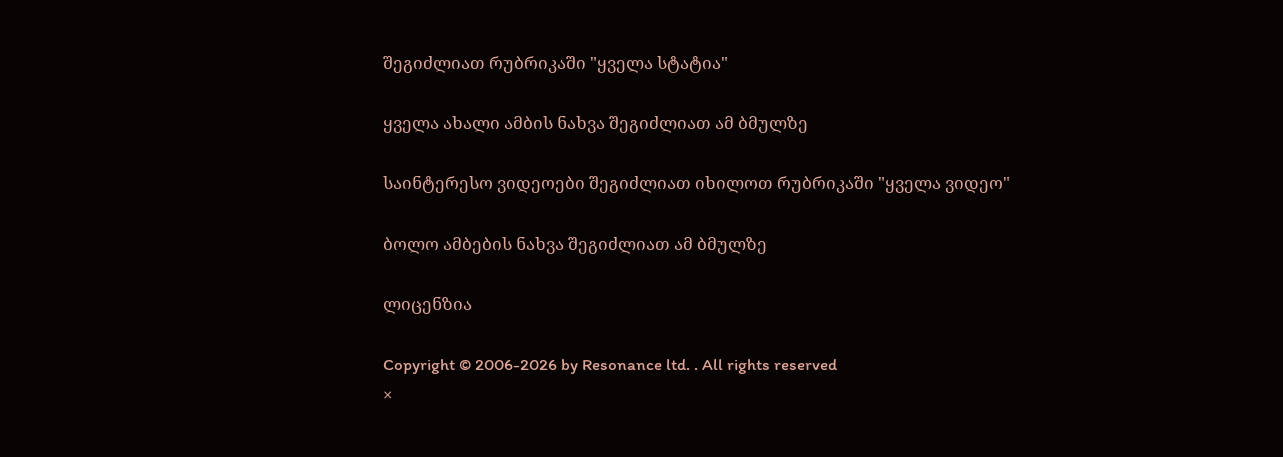შეგიძლიათ რუბრიკაში "ყველა სტატია"

ყველა ახალი ამბის ნახვა შეგიძლიათ ამ ბმულზე

საინტერესო ვიდეოები შეგიძლიათ იხილოთ რუბრიკაში "ყველა ვიდეო"

ბოლო ამბების ნახვა შეგიძლიათ ამ ბმულზე

ლიცენზია

Copyright © 2006-2026 by Resonance ltd. . All rights reserved
×